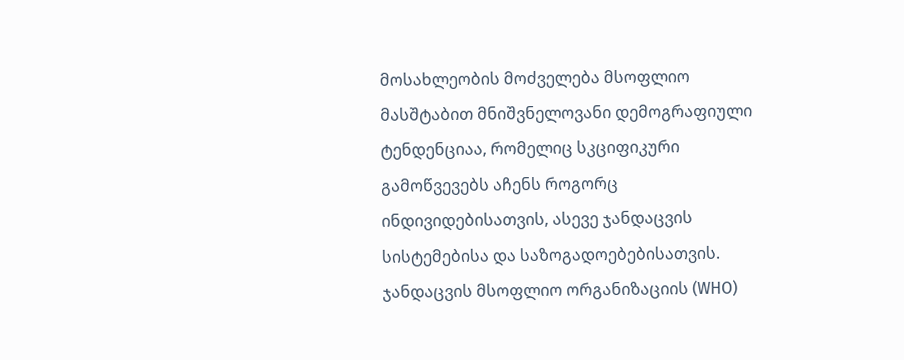მოსახლეობის მოძველება მსოფლიო მასშტაბით მნიშვნელოვანი დემოგრაფიული ტენდენციაა, რომელიც სკციფიკური გამოწვევებს აჩენს როგორც ინდივიდებისათვის, ასევე ჯანდაცვის სისტემებისა და საზოგადოებებისათვის. ჯანდაცვის მსოფლიო ორგანიზაციის (WHO)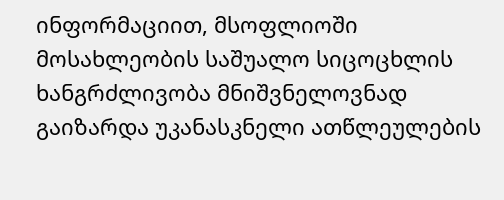ინფორმაციით, მსოფლიოში მოსახლეობის საშუალო სიცოცხლის ხანგრძლივობა მნიშვნელოვნად გაიზარდა უკანასკნელი ათწლეულების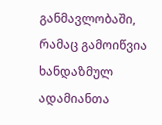განმავლობაში, რამაც გამოიწვია ხანდაზმულ ადამიანთა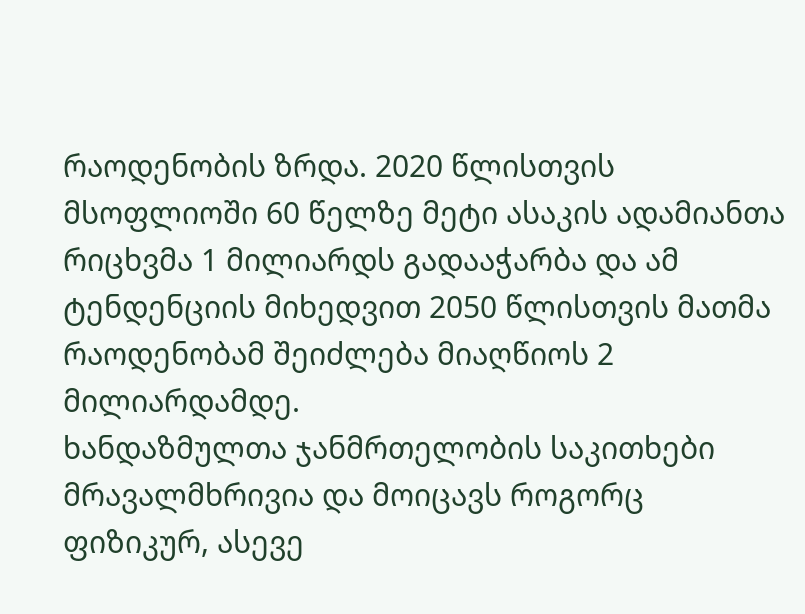რაოდენობის ზრდა. 2020 წლისთვის მსოფლიოში 60 წელზე მეტი ასაკის ადამიანთა რიცხვმა 1 მილიარდს გადააჭარბა და ამ ტენდენციის მიხედვით 2050 წლისთვის მათმა რაოდენობამ შეიძლება მიაღწიოს 2 მილიარდამდე.
ხანდაზმულთა ჯანმრთელობის საკითხები მრავალმხრივია და მოიცავს როგორც ფიზიკურ, ასევე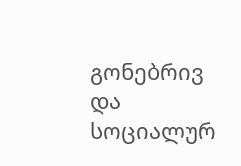გონებრივ და სოციალურ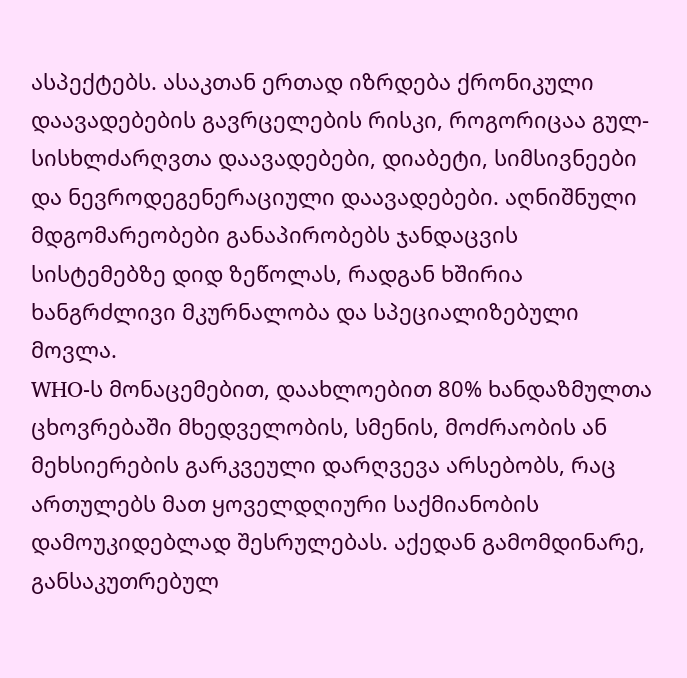ასპექტებს. ასაკთან ერთად იზრდება ქრონიკული დაავადებების გავრცელების რისკი, როგორიცაა გულ-სისხლძარღვთა დაავადებები, დიაბეტი, სიმსივნეები და ნევროდეგენერაციული დაავადებები. აღნიშნული მდგომარეობები განაპირობებს ჯანდაცვის სისტემებზე დიდ ზეწოლას, რადგან ხშირია ხანგრძლივი მკურნალობა და სპეციალიზებული მოვლა.
WHO-ს მონაცემებით, დაახლოებით 80% ხანდაზმულთა ცხოვრებაში მხედველობის, სმენის, მოძრაობის ან მეხსიერების გარკვეული დარღვევა არსებობს, რაც ართულებს მათ ყოველდღიური საქმიანობის დამოუკიდებლად შესრულებას. აქედან გამომდინარე, განსაკუთრებულ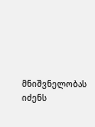მნიშვნელობას იძენს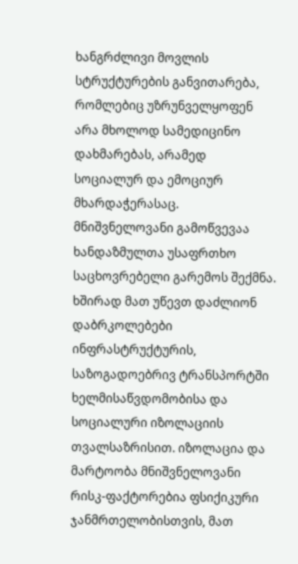ხანგრძლივი მოვლის სტრუქტურების განვითარება, რომლებიც უზრუნველყოფენ არა მხოლოდ სამედიცინო დახმარებას, არამედ სოციალურ და ემოციურ მხარდაჭერასაც.
მნიშვნელოვანი გამოწვევაა ხანდაზმულთა უსაფრთხო საცხოვრებელი გარემოს შექმნა. ხშირად მათ უწევთ დაძლიონ დაბრკოლებები ინფრასტრუქტურის, საზოგადოებრივ ტრანსპორტში ხელმისაწვდომობისა და სოციალური იზოლაციის თვალსაზრისით. იზოლაცია და მარტოობა მნიშვნელოვანი რისკ-ფაქტორებია ფსიქიკური ჯანმრთელობისთვის, მათ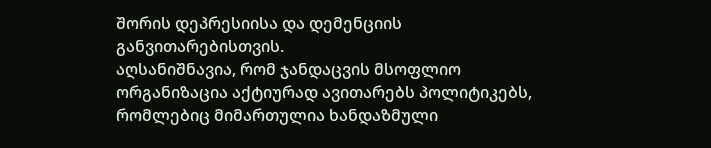შორის დეპრესიისა და დემენციის განვითარებისთვის.
აღსანიშნავია, რომ ჯანდაცვის მსოფლიო ორგანიზაცია აქტიურად ავითარებს პოლიტიკებს, რომლებიც მიმართულია ხანდაზმული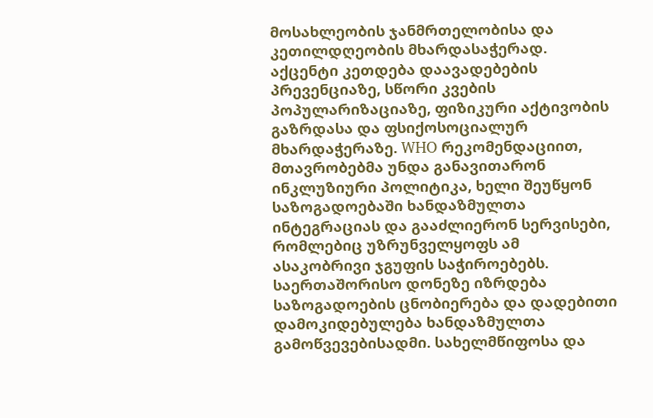მოსახლეობის ჯანმრთელობისა და კეთილდღეობის მხარდასაჭერად. აქცენტი კეთდება დაავადებების პრევენციაზე, სწორი კვების პოპულარიზაციაზე, ფიზიკური აქტივობის გაზრდასა და ფსიქოსოციალურ მხარდაჭერაზე. WHO რეკომენდაციით, მთავრობებმა უნდა განავითარონ ინკლუზიური პოლიტიკა, ხელი შეუწყონ საზოგადოებაში ხანდაზმულთა ინტეგრაციას და გააძლიერონ სერვისები, რომლებიც უზრუნველყოფს ამ ასაკობრივი ჯგუფის საჭიროებებს.
საერთაშორისო დონეზე იზრდება საზოგადოების ცნობიერება და დადებითი დამოკიდებულება ხანდაზმულთა გამოწვევებისადმი. სახელმწიფოსა და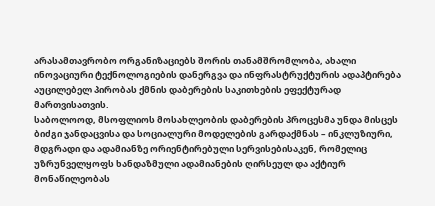არასამთავრობო ორგანიზაციებს შორის თანამშრომლობა, ახალი ინოვაციური ტექნოლოგიების დანერგვა და ინფრასტრუქტურის ადაპტირება აუცილებელ პირობას ქმნის დაბერების საკითხების ეფექტურად მართვისათვის.
საბოლოოდ, მსოფლიოს მოსახლეობის დაბერების პროცესმა უნდა მისცეს ბიძგი ჯანდაცვისა და სოციალური მოდელების გარდაქმნას – ინკლუზიური, მდგრადი და ადამიანზე ორიენტირებული სერვისებისაკენ, რომელიც უზრუნველყოფს ხანდაზმული ადამიანების ღირსეულ და აქტიურ მონაწილეობას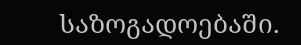საზოგადოებაში.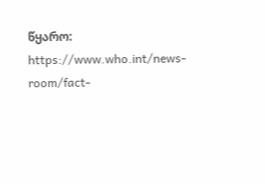წყარო: https://www.who.int/news-room/fact-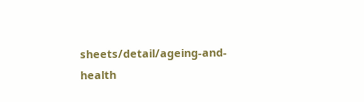sheets/detail/ageing-and-health